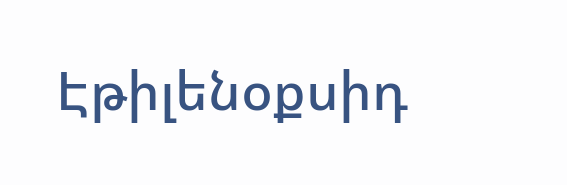Էթիլենօքսիդ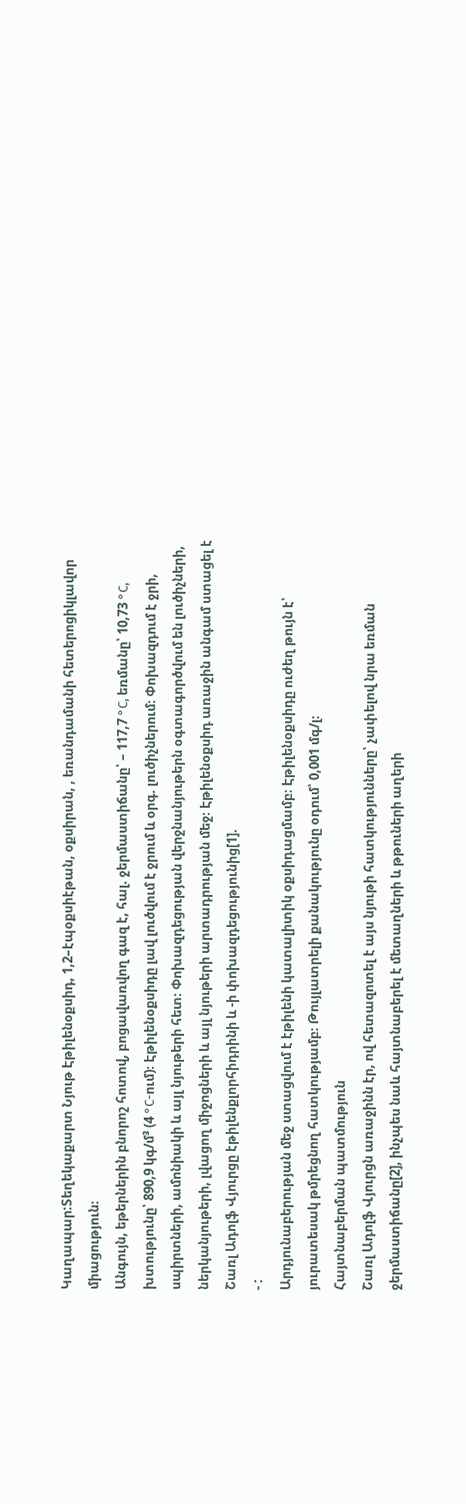Կաղապար:Տեղեկաքարտ Նյութ Էթիլենօքսիդ, 1,2–էպօքսիէթան, օքսիրան, , եռանդամանի հետերոցիկլավոր միացություն։
Անգույն, եթերներին բնորոշ հոտով, բոցավառվող գազ է, հալ. ջերմաստիճանը՝ – 117,7 °C, եռմանը՝ 10,73 °C, խտությունը՝ 890,9 կգ/մ³ (4 °C-ում)։ Էթիլենօքսիդը լավ լուծվում է ջրում և օրգ. լուծիչներում։ Փոխազդում է ջրի, սպիրտների, ամոնիակի և այլ նյութերի հետ։ Փոխազդեցության վերջնանյութերն օգտագործվում են լուծիչների, ներկանյութերի, լվացող միջոցների և այլ նյութերի արտադրության մեջ։ Էթիլենօքսիդ առաջին անգամ ստացել է Շառլ Ադոլֆ Վյուրցը էթիլենքլորհիդրինի և -ի փոխազդեցությունից[1].
- :
Արդյունաբերության մեջ ստացվում է էթիլենի կատալիտիկ օքսիդացմամբ։ Էթիլենօքսիդը ուժեղ թույն է՝ յուրատեսակ թմրեցնող հատկությամբ։ Թույլատրելի քանակությունը օդում՝ 0,001 մգ/լ։
Հայտնաբերման պատմություն
Շառլ Ադոլֆ Վյուրցն առաջինն էր, ով հետազոտել է այս նյութի հատկությունները՝ չափելով նրա եռման ջերմաստիճանը[2], ինչպես նաև հայտնաբերել է մետաղների և թթուների աղերի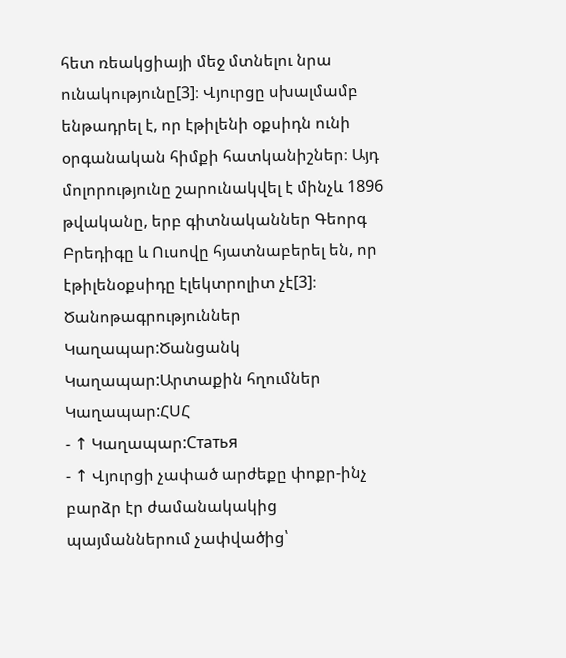հետ ռեակցիայի մեջ մտնելու նրա ունակությունը[3]։ Վյուրցը սխալմամբ ենթադրել է, որ էթիլենի օքսիդն ունի օրգանական հիմքի հատկանիշներ։ Այդ մոլորությունը շարունակվել է մինչև 1896 թվականը, երբ գիտնականներ Գեորգ Բրեդիգը և Ուսովը հյատնաբերել են, որ էթիլենօքսիդը էլեկտրոլիտ չէ[3]։
Ծանոթագրություններ
Կաղապար:Ծանցանկ Կաղապար:Արտաքին հղումներ Կաղապար:ՀՍՀ
- ↑ Կաղապար:Статья
- ↑ Վյուրցի չափած արժեքը փոքր-ինչ բարձր էր ժամանակակից պայմաններում չափվածից՝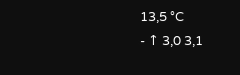13,5 °C
- ↑ 3,0 3,1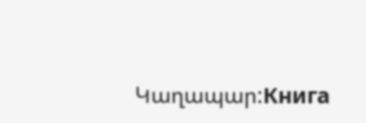Կաղապար:Книга